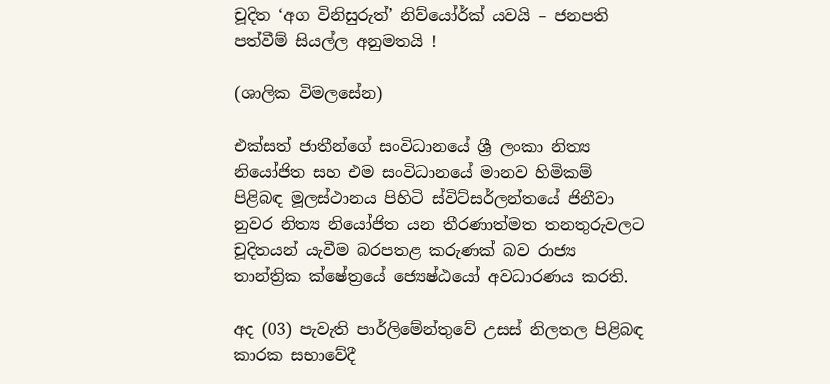චූදිත ‘අග විනිසුරුත්’ නිව්යෝර්ක් යවයි – ජනපති පත්වීම් සියල්ල අනුමතයි !

(ශාලික විමලසේන)

එක්සත් ජාතීන්ගේ සංවිධානයේ ශ්‍රී ලංකා නිත්‍ය නියෝජිත සහ එම සංවිධානයේ මානව හිමිකම් පිළිබඳ මූලස්ථානය පිහිටි ස්විට්සර්ලන්තයේ ජිනීවා නුවර නිත්‍ය නියෝජිත යන තීරණාත්මත තනතුරුවලට චූදිතයන් යැවීම බරපතළ කරුණක් බව රාජ්‍ය තාන්ත්‍රික ක්ෂේත්‍රයේ ජ්‍යෙෂ්ඨයෝ අවධාරණය කරති.

අද (03) පැවැති පාර්ලිමේන්තුවේ උසස් නිලතල පිළිබඳ කාරක සභාවේදී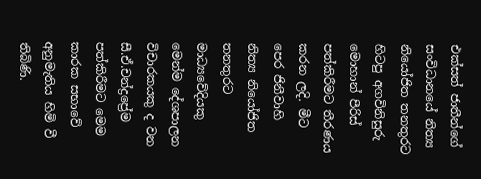එක්සත් ජාතීන්ගේ සංවිධානයේ නිත්‍ය නියෝජිත තනතුරට හිටපු අගවිනිසුරු මොහාන් පීරිස් පත්කිරීමට තීරණය කරන ලදි. මීට පෙර ජිනීවාහි නිත්‍ය නියෝජිත තනතුරට මාධ්‍යවේදියකු මෙන්ම දේශපාලන විචාරකයකු ද වන සී.ඒ.චන්ද්‍රප්‍රේම පත්කිරීමට මෙම කාරක සභාවේ අනුමැතිය හිමි වී තිබිණි.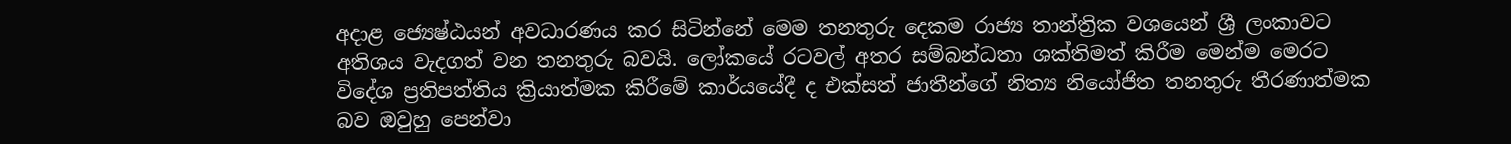අදාළ ජ්‍යෙෂ්ඨයන් අවධාරණය කර සිටින්නේ මෙම තනතුරු දෙකම රාජ්‍ය තාන්ත්‍රික වශයෙන් ශ්‍රී ලංකාවට අතිශය වැදගත් වන තනතුරු බවයි. ලෝකයේ රටවල් අතර සම්බන්ධතා ශක්තිමත් කිරීම මෙන්ම මෙරට විදේශ ප්‍රතිපත්තිය ක්‍රියාත්මක කිරීමේ කාර්යයේදී ද එක්සත් ජාතීන්ගේ නිත්‍ය නියෝජිත තනතුරු තීරණාත්මක බව ඔවුහු පෙන්වා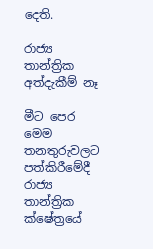දෙති.

රාජ්‍ය තාන්ත්‍රික අත්දැකීම් නෑ

මීට පෙර මෙම තනතුරුවලට පත්කිරීමේදී රාජ්‍ය තාන්ත්‍රික ක්ෂේත්‍රයේ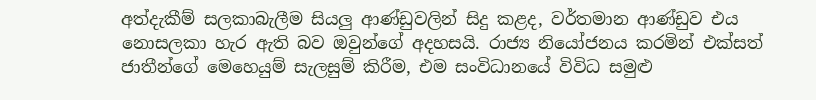අත්දැකීම් සලකාබැලීම සියලු ආණ්ඩුවලින් සිදු කළද, වර්තමාන ආණ්ඩුව එය නොසලකා හැර ඇති බව ඔවුන්ගේ අදහසයි. රාජ්‍ය නියෝජනය කරමින් එක්සත් ජාතීන්ගේ මෙහෙයුම් සැලසුම් කිරීම, එම සංවිධානයේ විවිධ සමුළු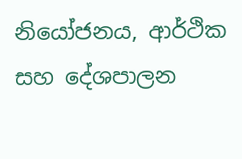නියෝජනය, ආර්ථික සහ දේශපාලන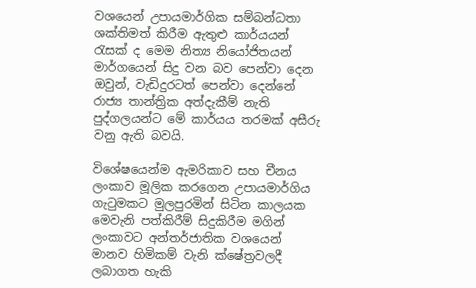වශයෙන් උපායමාර්ගික සම්බන්ධතා ශක්තිමත් කිරීම ඇතුළු කාර්යයන් රැසක් ද මෙම නිත්‍ය නියෝජිතයන් මාර්ගයෙන් සිදු වන බව පෙන්වා දෙන ඔවුන්, වැඩිදුරටත් පෙන්වා දෙන්නේ රාජ්‍ය තාන්ත්‍රික අත්දැකීම් නැති පුද්ගලයන්ට මේ කාර්යය තරමක් අසීරු වනු ඇති බවයි.

විශේෂයෙන්ම ඇමරිකාව සහ චීනය ලංකාව මූලික කරගෙන උපායමාර්ගිය ගැටුමකට මුලපුරමින් සිටින කාලයක මෙවැනි පත්කිරීම් සිදුකිරීම මගින් ලංකාවට අන්තර්ජාතික වශයෙන් මානව හිමිකම් වැනි ක්ෂේත්‍රවලදී ලබාගත හැකි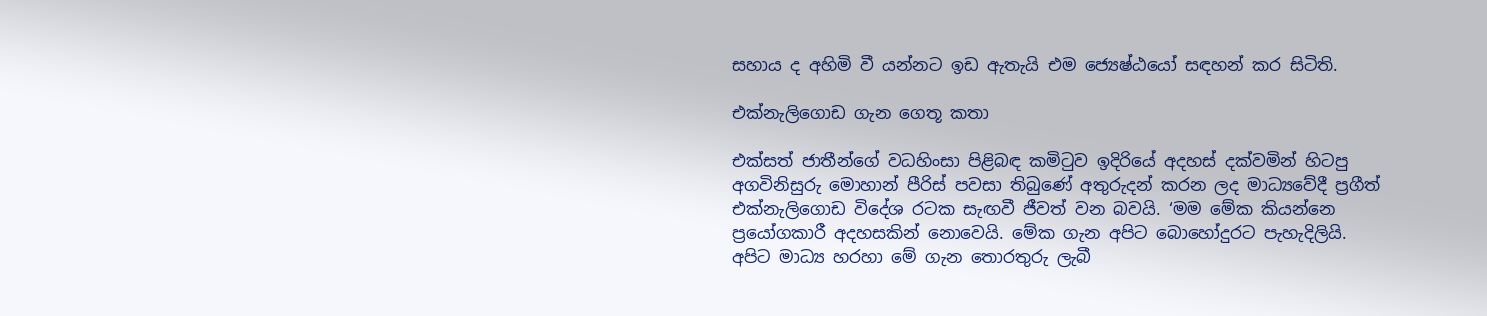සහාය ද අහිමි වී යන්නට ඉඩ ඇතැයි එම ජ්‍යෙෂ්ඨයෝ සඳහන් කර සිටිති.

එක්නැලිගොඩ ගැන ගෙතූ කතා

එක්සත් ජාතීන්ගේ වධහිංසා පිළිබඳ කමිටුව ඉදිරියේ අදහස් දක්වමින් හිටපු අගවිනිසුරු මොහාන් පීරිස් පවසා තිබුණේ අතුරුදන් කරන ලද මාධ්‍යවේදී ප්‍රගීත් එක්නැලිගොඩ විදේශ රටක සැඟවී ජීවත් වන බවයි. ‘මම මේක කියන්නෙ ප්‍රයෝගකාරී අදහසකින් නොවෙයි. මේක ගැන අපිට බොහෝදුරට පැහැදිලියි. අපිට මාධ්‍ය හරහා මේ ගැන තොරතුරු ලැබී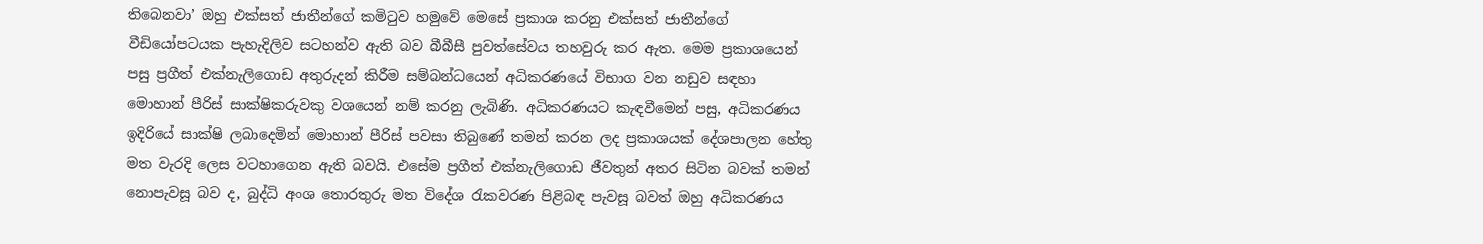තිබෙනවා’ ඔහු එක්සත් ජාතීන්ගේ කමිටුව හමුවේ මෙසේ ප්‍රකාශ කරනු එක්සත් ජාතීන්ගේ වීඩියෝපටයක පැහැදිලිව සටහන්ව ඇති බව බීබීසී පුවත්සේවය තහවුරු කර ඇත. මෙම ප්‍රකාශයෙන් පසු ප්‍රගීත් එක්නැලිගොඩ අතුරුදන් කිරීම සම්බන්ධයෙන් අධිකරණයේ විභාග වන නඩුව සඳහා මොහාන් පීරිස් සාක්ෂිකරුවකු වශයෙන් නම් කරනු ලැබිණි. අධිකරණයට කැඳවීමෙන් පසු, අධිකරණය ඉදිරියේ සාක්ෂි ලබාදෙමින් මොහාන් පීරිස් පවසා තිබුණේ තමන් කරන ලද ප්‍රකාශයක් දේශපාලන හේතු මත වැරදි ලෙස වටහාගෙන ඇති බවයි. එසේම ප්‍රගීත් එක්නැලිගොඩ ජීවතුන් අතර සිටින බවක් තමන් නොපැවසූ බව ද, බුද්ධි අංශ තොරතුරු මත විදේශ රැකවරණ පිළිබඳ පැවසූ බවත් ඔහු අධිකරණය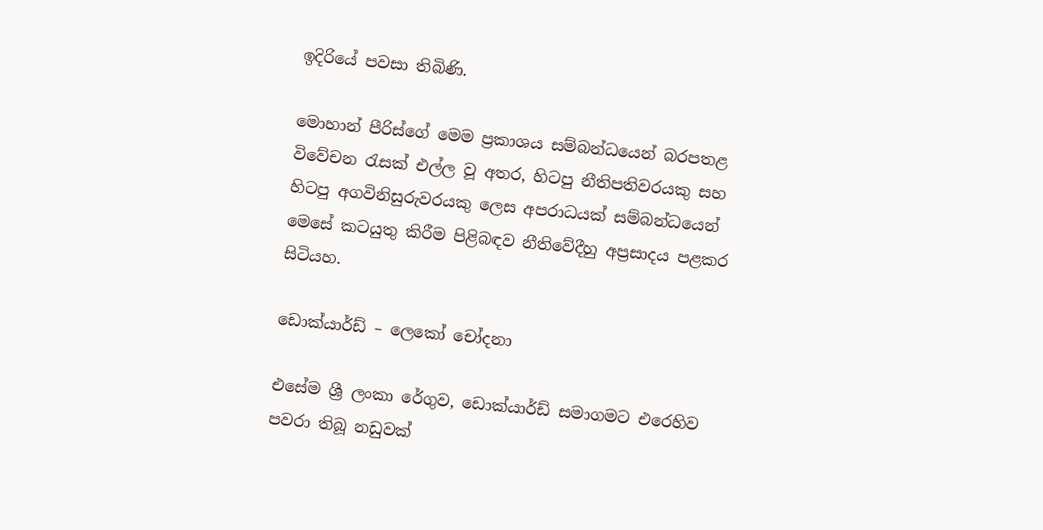ඉදිරියේ පවසා තිබිණි.

මොහාන් පීරිස්ගේ මෙම ප්‍රකාශය සම්බන්ධයෙන් බරපතළ විවේචන රැසක් එල්ල වූ අතර, හිටපු නීතිපතිවරයකු සහ හිටපු අගවිනිසුරුවරයකු ලෙස අපරාධයක් සම්බන්ධයෙන් මෙසේ කටයුතු කිරීම පිළිබඳව නීතිවේදීහු අප්‍රසාදය පළකර සිටියහ.

ඩොක්යාර්ඩ් – ලෙකෝ චෝදනා

එසේම ශ්‍රී ලංකා රේගුව, ඩොක්යාර්ඩ් සමාගමට එරෙහිව පවරා තිබූ නඩුවක්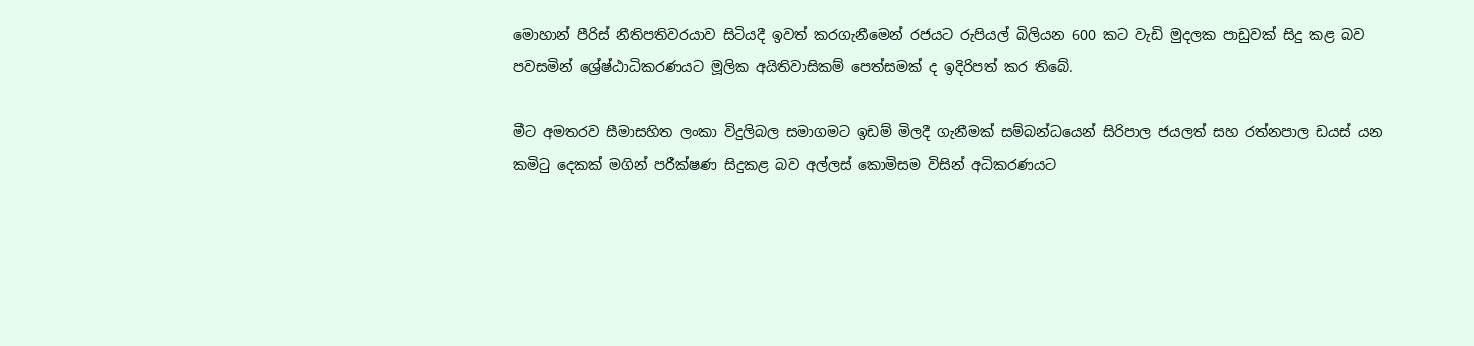මොහාන් පීරිස් නීතිපතිවරයාව සිටියදී ඉවත් කරගැනීමෙන් රජයට රුපියල් බිලියන 600 කට වැඩි මුදලක පාඩුවක් සිදු කළ බව පවසමින් ශ්‍රේෂ්ඨාධිකරණයට මූලික අයිතිවාසිකම් පෙත්සමක් ද ඉදිරිපත් කර තිබේ.

මීට අමතරව සීමාසහිත ලංකා විදුලිබල සමාගමට ඉඩම් මිලදී ගැනීමක් සම්බන්ධයෙන් සිරිපාල ජයලත් සහ රත්නපාල ඩයස් යන කමිටු දෙකක් මගින් පරීක්ෂණ සිදුකළ බව අල්ලස් කොමිසම විසින් අධිකරණයට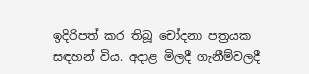ඉදිරිපත් කර තිබූ චෝදනා පත්‍රයක සඳහන් විය. අදාළ මිලදී ගැනීම්වලදී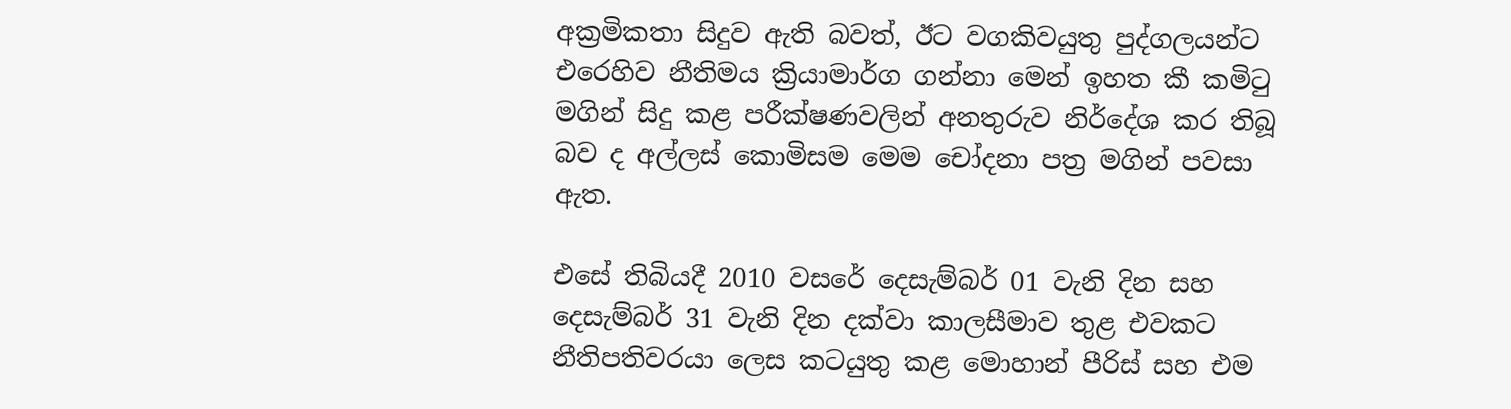අක්‍රමිකතා සිදුව ඇති බවත්, ඊට වගකිවයුතු පුද්ගලයන්ට එරෙහිව නීතිමය ක්‍රියාමාර්ග ගන්නා මෙන් ඉහත කී කමිටු මගින් සිදු කළ පරීක්ෂණවලින් අනතුරුව නිර්දේශ කර තිබූ බව ද අල්ලස් කොමිසම මෙම චෝදනා පත්‍ර මගින් පවසා ඇත.

එසේ තිබියදී 2010 වසරේ දෙසැම්බර් 01 වැනි දින සහ දෙසැම්බර් 31 වැනි දින දක්වා කාලසීමාව තුළ එවකට නීතිපතිවරයා ලෙස කටයුතු කළ මොහාන් පීරිස් සහ එම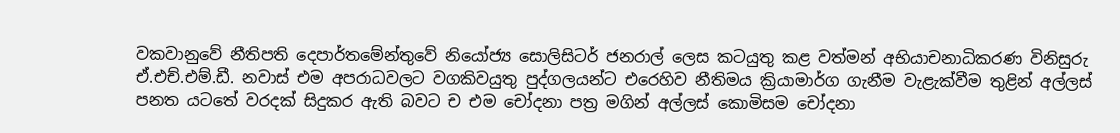වකවානුවේ නීතිපති දෙපාර්තමේන්තුවේ නියෝජ්‍ය සොලිසිටර් ජනරාල් ලෙස කටයුතු කළ වත්මන් අභියාචනාධිකරණ විනිසුරු ඒ.එච්.එම්.ඩී. නවාස් එම අපරාධවලට වගකිවයුතු පුද්ගලයන්ට එරෙහිව නීතිමය ක්‍රියාමාර්ග ගැනීම වැළැක්වීම තුළින් අල්ලස් පනත යටතේ වරදක් සිදුකර ඇති බවට ච එම චෝදනා පත්‍ර මගින් අල්ලස් කොමිසම චෝදනා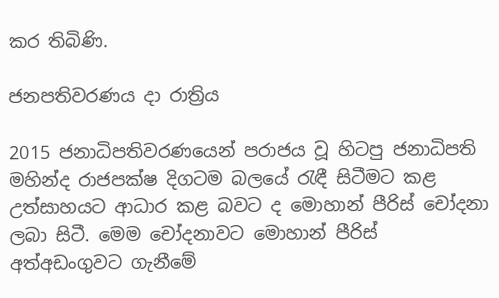කර තිබිණි.

ජනපතිවරණය දා රාත්‍රිය

2015 ජනාධිපතිවරණයෙන් පරාජය වූ හිටපු ජනාධිපති මහින්ද රාජපක්ෂ දිගටම බලයේ රැඳී සිටීමට කළ උත්සාහයට ආධාර කළ බවට ද මොහාන් පීරිස් චෝදනා ලබා සිටී. මෙම චෝදනාවට මොහාන් පීරිස් අත්අඩංගුවට ගැනීමේ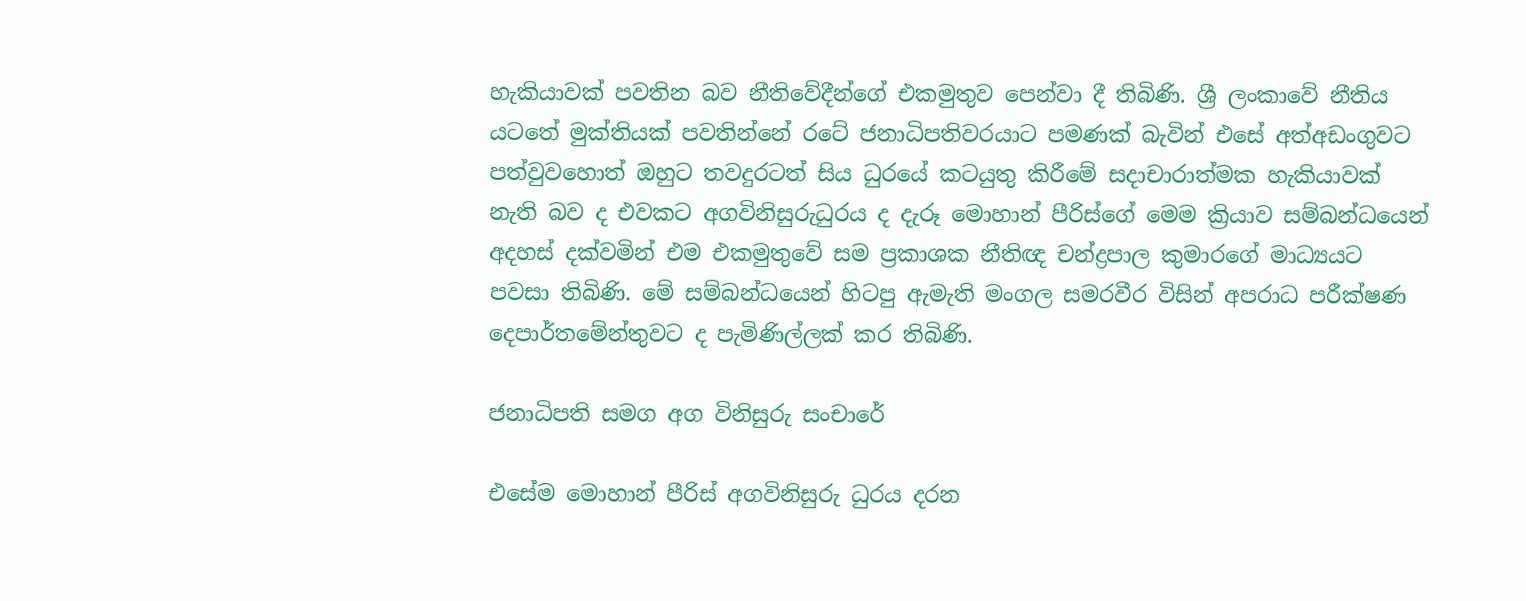හැකියාවක් පවතින බව නීතිවේදීන්ගේ එකමුතුව පෙන්වා දී තිබිණි. ශ්‍රී ලංකාවේ නීතිය යටතේ මුක්තියක් පවතින්නේ රටේ ජනාධිපතිවරයාට පමණක් බැවින් එසේ අත්අඩංගුවට පත්වුවහොත් ඔහුට තවදුරටත් සිය ධුරයේ කටයුතු කිරීමේ සදාචාරාත්මක හැකියාවක් නැති බව ද එවකට අගවිනිසුරුධුරය ද දැරූ මොහාන් පීරිස්ගේ මෙම ක්‍රියාව සම්බන්ධයෙන් අදහස් දක්වමින් එම එකමුතුවේ සම ප්‍රකාශක නීතිඥ චන්ද්‍රපාල කුමාරගේ මාධ්‍යයට පවසා තිබිණි. මේ සම්බන්ධයෙන් හිටපු ඇමැති මංගල සමරවීර විසින් අපරාධ පරීක්ෂණ දෙපාර්තමේන්තුවට ද පැමිණිල්ලක් කර තිබිණි.

ජනාධිපති සමග අග විනිසුරු සංචාරේ

එසේම මොහාන් පීරිස් අගවිනිසුරු ධුරය දරන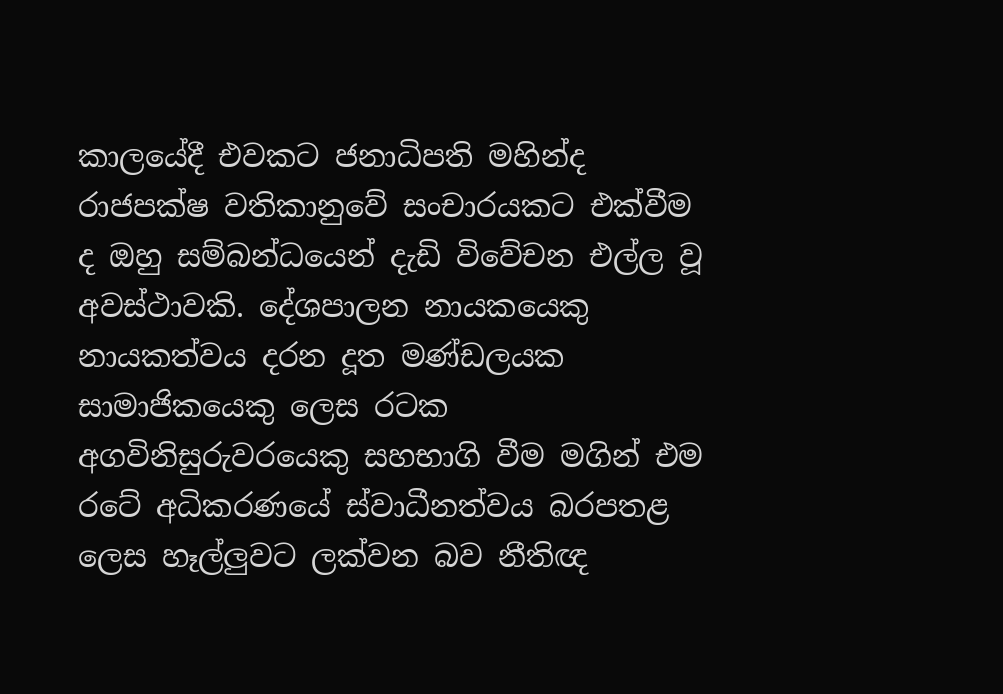කාලයේදී එවකට ජනාධිපති මහින්ද රාජපක්ෂ වතිකානුවේ සංචාරයකට එක්වීම ද ඔහු සම්බන්ධයෙන් දැඩි විවේචන එල්ල වූ අවස්ථාවකි. දේශපාලන නායකයෙකු නායකත්වය දරන දූත මණ්ඩලයක සාමාජිකයෙකු ලෙස රටක අගවිනිසුරුවරයෙකු සහභාගි වීම මගින් එම රටේ අධිකරණයේ ස්වාධීනත්වය බරපතළ ලෙස හෑල්ලුවට ලක්වන බව නීතිඥ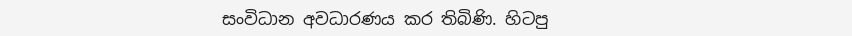සංවිධාන අවධාරණය කර තිබිණි. හිටපු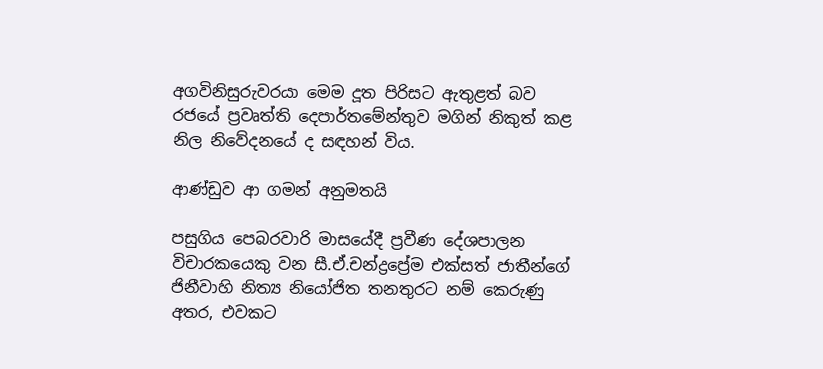අගවිනිසුරුවරයා මෙම දූත පිරිසට ඇතුළත් බව රජයේ ප්‍රවෘත්ති දෙපාර්තමේන්තුව මගින් නිකුත් කළ නිල නිවේදනයේ ද සඳහන් විය.

ආණ්ඩුව ආ ගමන් අනුමතයි

පසුගිය පෙබරවාරි මාසයේදී ප්‍රවීණ දේශපාලන විචාරකයෙකු වන සී.ඒ.චන්ද්‍රප්‍රේම එක්සත් ජාතීන්ගේ ජිනීවාහි නිත්‍ය නියෝජිත තනතුරට නම් කෙරුණු අතර, එවකට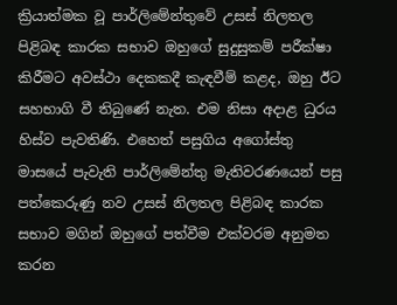ක්‍රියාත්මක වූ පාර්ලිමේන්තුවේ උසස් නිලතල පිළිබඳ කාරක සභාව ඔහුගේ සුදුසුකම් පරීක්ෂා කිරීමට අවස්ථා දෙකකදී කැඳවීම් කළද, ඔහු ඊට සහභාගි වී තිබුණේ නැත. එම නිසා අදාළ ධුරය හිස්ව පැවතිණි. එහෙත් පසුගිය අගෝස්තු මාසයේ පැවැති පාර්ලිමේන්තු මැතිවරණයෙන් පසු පත්කෙරුණු නව උසස් නිලතල පිළිබඳ කාරක සභාව මගින් ඔහුගේ පත්වීම එක්වරම අනුමත කරන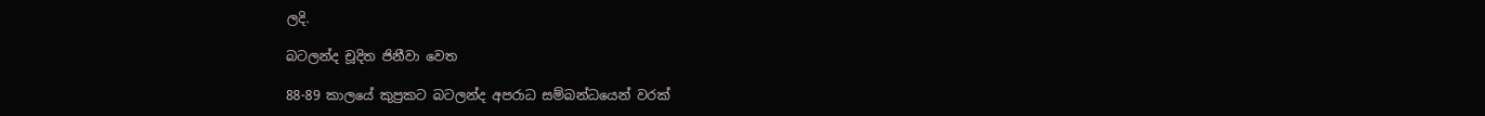ලදි.

බටලන්ද චූදිත ජිනීවා වෙත

88-89 කාලයේ කුප්‍රකට බටලන්ද අපරාධ සම්බන්ධයෙන් වරක්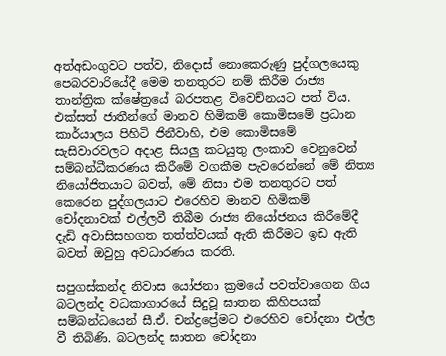අත්අඩංගුවට පත්ව, නිදොස් නොකෙරුණු පුද්ගලයෙකු පෙබරවාරියේදී මෙම තනතුරට නම් කිරීම රාජ්‍ය තාන්ත්‍රික ක්ෂේත්‍රයේ බරපතළ විවෙච්නයට පත් විය. එක්සත් ජාතීන්ගේ මානව හිමිකම් කොමිසමේ ප්‍රධාන කාර්යාලය පිහිටි ජිනීවාහි, එම කොමිසමේ සැසිවාරවලට අදාළ සියලු කටයුතු ලංකාව වෙනුවෙන් සම්බන්ධීකරණය කිරීමේ වගකීම පැවරෙන්නේ මේ නිත්‍ය නියෝජිතයාට බවත්, මේ නිසා එම තනතුරට පත් කෙරෙන පුද්ගලයාට එරෙහිව මානව හිමිකම් චෝදනාවක් එල්ලවී තිබීම රාජ්‍ය නියෝජනය කිරීමේදී දැඩි අවාසිසහගත තත්ත්වයක් ඇති කිරීමට ඉඩ ඇති බවත් ඔවුහු අවධාරණය කරති.

සපුගස්කන්ද නිවාස යෝජනා ක්‍රමයේ පවත්වාගෙන ගිය බටලන්ද වධකාගාරයේ සිදුවූ ඝාතන කිහිපයක් සම්බන්ධයෙන් සී.ඒ. චන්ද්‍රප්‍රේමට එරෙහිව චෝදනා එල්ල වී තිබිණි. බටලන්ද ඝාතන චෝදනා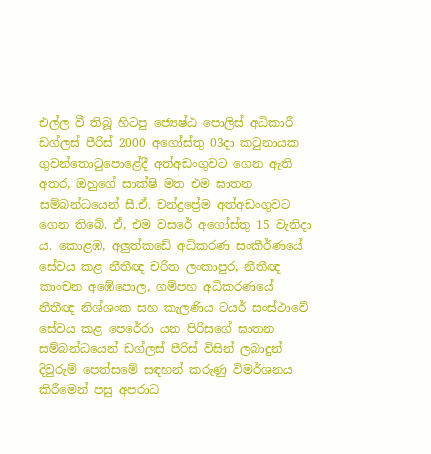එල්ල වී තිබූ හිටපු ජ්‍යෙෂ්ඨ පොලිස් අධිකාරී ඩග්ලස් පීරිස් 2000 අගෝස්තු 03දා කටුනායක ගුවන්තොටුපොළේදී අත්අඩංගුවට ගෙන ඇති අතර, ඔහුගේ සාක්ෂි මත එම ඝාතන සම්බන්ධයෙන් සී.ඒ. චන්ද්‍රප්‍රේම අත්අඩංගුවට ගෙන තිබේ. ඒ, එම වසරේ අගෝස්තු 15 වැනිදා ය. කොළඹ, අලුත්කඩේ අධිකරණ සංකීර්ණයේ සේවය කළ නීතීඥ චරිත ලංකාපුර, නීතීඥ කාංචන අඹේපොල, ගම්පහ අධිකරණයේ නීතීඥ නිශ්ශංක සහ කැලණිය ටයර් සංස්ථාවේ සේවය කළ පෙරේරා යන පිරිසගේ ඝාතන සම්බන්ධයෙන් ඩග්ලස් පීරිස් විසින් ලබාදුන් දිවුරුම් පෙත්සමේ සඳහන් කරුණු විමර්ශනය කිරීමෙන් පසු අපරාධ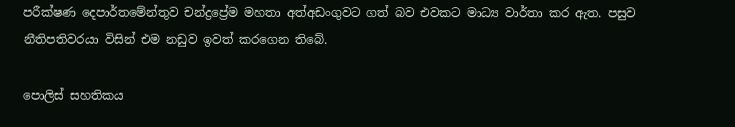පරීක්ෂණ දෙපාර්තමේන්තුව චන්ද්‍රප්‍රේම මහතා අත්අඩංගුවට ගත් බව එවකට මාධ්‍ය වාර්තා කර ඇත. පසුව නීතිපතිවරයා විසින් එම නඩුව ඉවත් කරගෙන තිබේ.

පොලිස් සහතිකය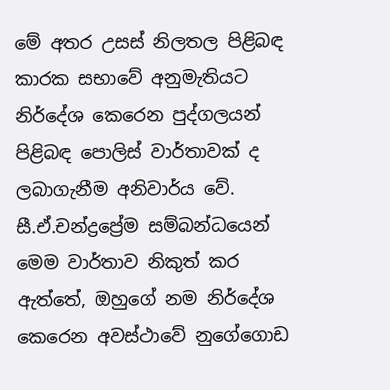මේ අතර උසස් නිලතල පිළිබඳ කාරක සභාවේ අනුමැතියට නිර්දේශ කෙරෙන පුද්ගලයන් පිළිබඳ පොලිස් වාර්තාවක් ද ලබාගැනීම අනිවාර්ය වේ. සී.ඒ.චන්ද්‍රප්‍රේම සම්බන්ධයෙන් මෙම වාර්තාව නිකුත් කර ඇත්තේ, ඔහුගේ නම නිර්දේශ කෙරෙන අවස්ථාවේ නුගේගොඩ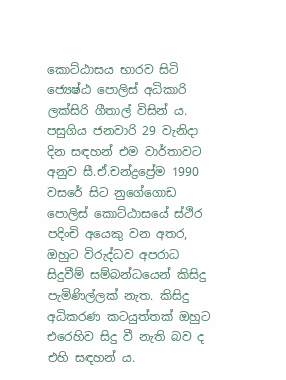කොට්ඨාසය භාරව සිටි ජ්‍යෙෂ්ඨ පොලිස් අධිකාරි ලක්සිරි ගීතාල් විසින් ය. පසුගිය ජනවාරි 29 වැනිදා දින සඳහන් එම වාර්තාවට අනුව සී.ඒ.චන්ද්‍රප්‍රේම 1990 වසරේ සිට නුගේගොඩ පොලිස් කොට්ඨාසයේ ස්ථිර පදිංචි අයෙකු වන අතර, ඔහුට විරුද්ධව අපරාධ සිදුවීම් සම්බන්ධයෙන් කිසිදු පැමිණිල්ලක් නැත. කිසිදු අධිකරණ කටයුත්තක් ඔහුට එරෙහිව සිදු වී නැති බව ද එහි සඳහන් ය.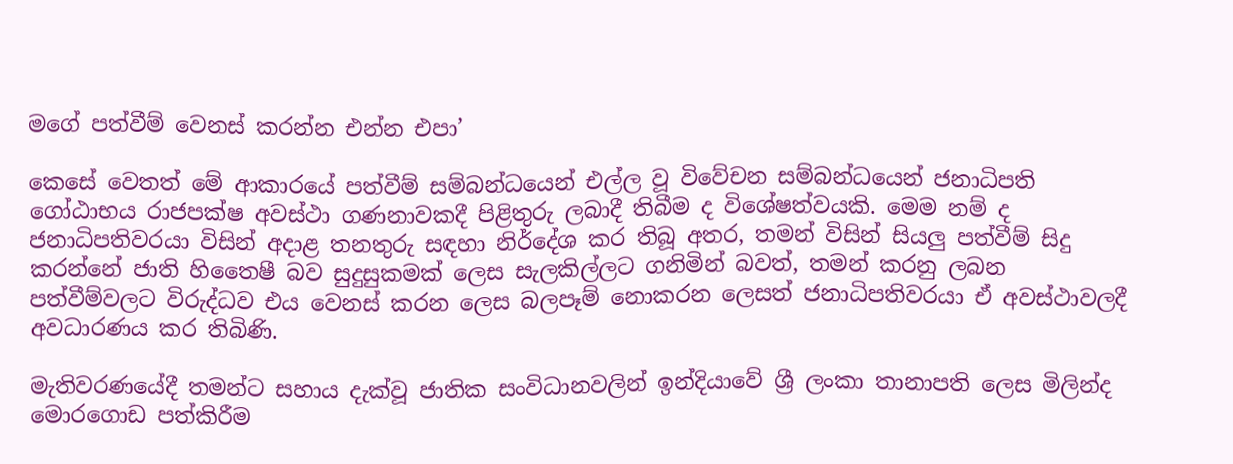මගේ පත්වීම් වෙනස් කරන්න එන්න එපා’

කෙසේ වෙතත් මේ ආකාරයේ පත්වීම් සම්බන්ධයෙන් එල්ල වූ විවේචන සම්බන්ධයෙන් ජනාධිපති ගෝඨාභය රාජපක්ෂ අවස්ථා ගණනාවකදී පිළිතුරු ලබාදී තිබීම ද විශේෂත්වයකි. මෙම නම් ද ජනාධිපතිවරයා විසින් අදාළ තනතුරු සඳහා නිර්දේශ කර තිබූ අතර, තමන් විසින් සියලු පත්වීම් සිදු කරන්නේ ජාති හිතෛෂී බව සුදුසුකමක් ලෙස සැලකිල්ලට ගනිමින් බවත්, තමන් කරනු ලබන පත්වීම්වලට විරුද්ධව එය වෙනස් කරන ලෙස බලපෑම් නොකරන ලෙසත් ජනාධිපතිවරයා ඒ අවස්ථාවලදී අවධාරණය කර තිබිණි.

මැතිවරණයේදී තමන්ට සහාය දැක්වූ ජාතික සංවිධානවලින් ඉන්දියාවේ ශ්‍රී ලංකා තානාපති ලෙස මිලින්ද මොරගොඩ පත්කිරීම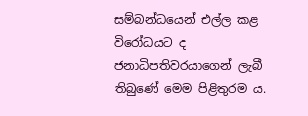සම්බන්ධයෙන් එල්ල කළ විරෝධයට ද ජනාධිපතිවරයාගෙන් ලැබී තිබුණේ මෙම පිළිතුරම ය.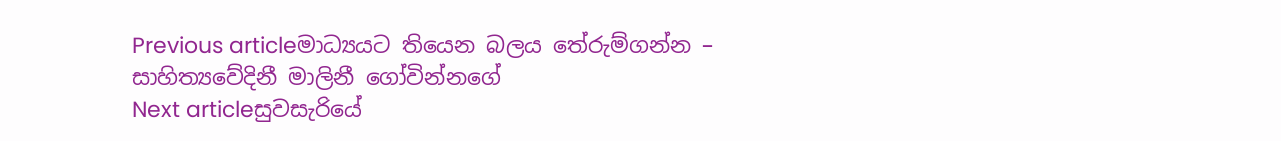Previous articleමාධ්‍යයට තියෙන බලය තේරුම්ගන්න – සාහිත්‍යවේදිනී මාලිනී ගෝවින්නගේ
Next articleසුවසැරියේ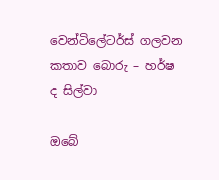වෙන්ටිලේටර්ස් ගලවන කතාව බොරු – හර්ෂ ද සිල්වා

ඔබේ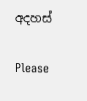අදහස්

Please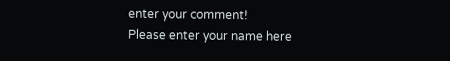enter your comment!
Please enter your name here